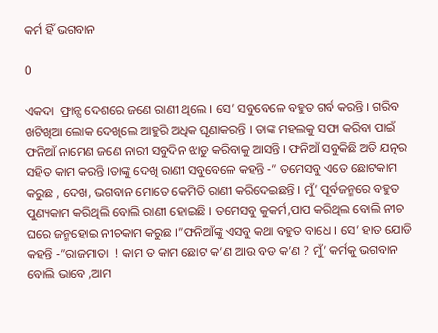କର୍ମ ହିଁ ଭଗବାନ

0

ଏକଦା  ଫ୍ରାନ୍ସ ଦେଶରେ ଜଣେ ରାଣୀ ଥିଲେ । ସେ’ ସବୁବେଳେ ବହୁତ ଗର୍ବ କରନ୍ତି । ଗରିବ ଖଟିଖିଆ ଲୋକ ଦେଖିଲେ ଆହୁରି ଅଧିକ ଘୃଣାକରନ୍ତି । ତାଙ୍କ ମହଲକୁ ସଫା କରିବା ପାଇଁ ଫନିଆଁ ନାମେଣ ଜଣେ ନାରୀ ସବୁଦିନ ଝାଡୁ କରିବାକୁ ଆସନ୍ତି । ଫନିଆଁ ସବୁକିଛି ଅତି ଯତ୍ନର ସହିତ କାମ କରନ୍ତି ।ତାଙ୍କୁ ଦେଖି ରାଣୀ ସବୁବେଳେ କହନ୍ତି ‐” ତମେସବୁ ଏତେ ଛୋଟକାମ କରୁଛ , ଦେଖ, ଭଗବାନ ମୋତେ କେମିତି ରାଣୀ କରିଦେଇଛନ୍ତି । ମୁଁ’ ପୂର୍ବଜନ୍ମରେ ବହୁତ ପୁଣ୍ୟକାମ କରିଥିଲି ବୋଲି ରାଣୀ ହୋଇଛି । ତମେସବୁ କୁକର୍ମ,ପାପ କରିଥିଲ ବୋଲି ନୀଚ ଘରେ ଜନ୍ମହୋଇ ନୀଚକାମ କରୁଛ ।”ଫନିଆଁଙ୍କୁ ଏସବୁ କଥା ବହୁତ ବାଧେ । ସେ’ ହାତ ଯୋଡି କହନ୍ତି ‐”ରାଜମାତା  ! କାମ ତ କାମ ଛୋଟ କ’ଣ ଆଉ ବଡ କ’ଣ ? ମୁଁ’ କର୍ମକୁ ଭଗବାନ ବୋଲି ଭାବେ ,ଆମ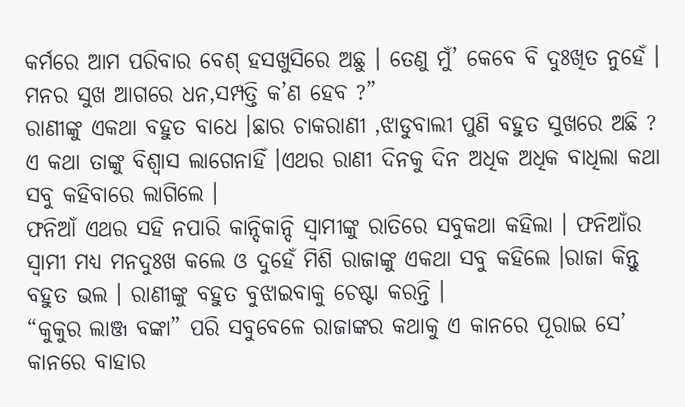କର୍ମରେ ଆମ ପରିବାର ବେଶ୍ ହସଖୁସିରେ ଅଛୁ । ତେଣୁ ମୁଁ’ କେବେ ବି ଦୁଃଖିତ ନୁହେଁ । ମନର ସୁଖ ଆଗରେ ଧନ,ସମ୍ପତ୍ତି କ’ଣ ହେବ ?”
ରାଣୀଙ୍କୁ ଏକଥା ବହୁତ ବାଧେ ।ଛାର ଚାକରାଣୀ ,ଝାଡୁବାଲୀ ପୁଣି ବହୁତ ସୁଖରେ ଅଛି ? ଏ କଥା ତାଙ୍କୁ ବିଶ୍ବାସ ଲାଗେନାହିଁ ।ଏଥର ରାଣୀ ଦିନକୁ ଦିନ ଅଧିକ ଅଧିକ ବାଧିଲା କଥା ସବୁ କହିବାରେ ଲାଗିଲେ ।
ଫନିଆଁ ଏଥର ସହି ନପାରି କାନ୍ଦିକାନ୍ଦି ସ୍ବାମୀଙ୍କୁ ରାତିରେ ସବୁକଥା କହିଲା । ଫନିଆଁର ସ୍ବାମୀ ମଧ୍ୟ ମନଦୁଃଖ କଲେ ଓ ଦୁହେଁ ମିଶି ରାଜାଙ୍କୁ ଏକଥା ସବୁ କହିଲେ ।ରାଜା କିନ୍ତୁ ବହୁତ ଭଲ । ରାଣୀଙ୍କୁ ବହୁତ ବୁଝାଇବାକୁ ଚେଷ୍ଟା କରନ୍ତି ।
“କୁକୁର ଲାଞ୍ଜ ବଙ୍କା” ପରି ସବୁବେଳେ ରାଜାଙ୍କର କଥାକୁ ଏ କାନରେ ପୂରାଇ ସେ’ କାନରେ ବାହାର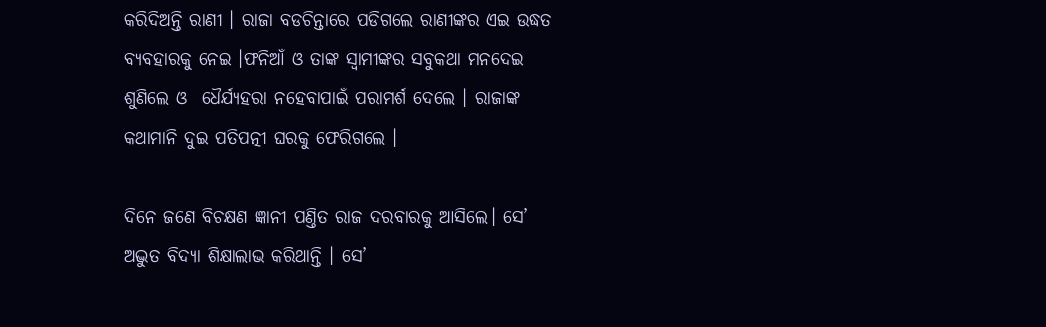କରିଦିଅନ୍ତି ରାଣୀ । ରାଜା ବଡଚିନ୍ତାରେ ପଡିଗଲେ ରାଣୀଙ୍କର ଏଇ ଉଦ୍ଧତ ବ୍ୟବହାରକୁ ନେଇ ।ଫନିଆଁ ଓ ତାଙ୍କ ସ୍ବାମୀଙ୍କର ସବୁକଥା ମନଦେଇ ଶୁଣିଲେ ଓ  ଧୈର୍ଯ୍ୟହରା ନହେବାପାଇଁ ପରାମର୍ଶ ଦେଲେ । ରାଜାଙ୍କ କଥାମାନି ଦୁଇ ପତିପତ୍ନୀ ଘରକୁ ଫେରିଗଲେ ।

ଦିନେ ଜଣେ ବିଚକ୍ଷଣ ଜ୍ଞାନୀ ପଣ୍ତିତ ରାଜ ଦରବାରକୁ ଆସିଲେ। ସେ’ ଅଦ୍ଭୁତ ବିଦ୍ୟା ଶିକ୍ଷାଲାଭ କରିଥାନ୍ତି । ସେ’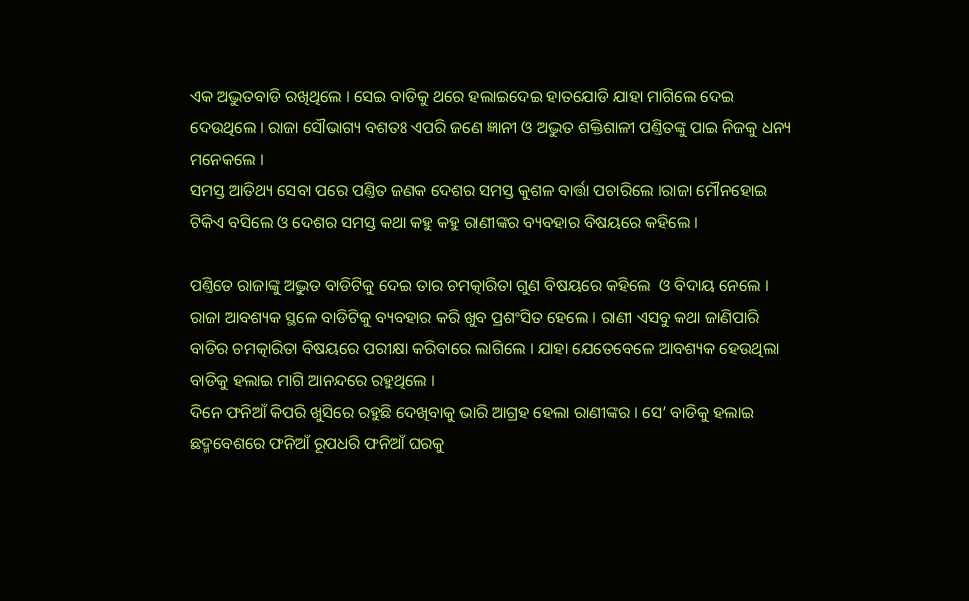ଏକ ଅଦ୍ଭୁତବାଡି ରଖିଥିଲେ । ସେଇ ବାଡିକୁ ଥରେ ହଲାଇଦେଇ ହାତଯୋଡି ଯାହା ମାଗିଲେ ଦେଇ ଦେଉଥିଲେ । ରାଜା ସୌଭାଗ୍ୟ ବଶତଃ ଏପରି ଜଣେ ଜ୍ଞାନୀ ଓ ଅଦ୍ଭୁତ ଶକ୍ତିଶାଳୀ ପଣ୍ତିତଙ୍କୁ ପାଇ ନିଜକୁ ଧନ୍ୟ ମନେକଲେ ।
ସମସ୍ତ ଆତିଥ୍ୟ ସେବା ପରେ ପଣ୍ତିତ ଜଣକ ଦେଶର ସମସ୍ତ କୁଶଳ ବାର୍ତ୍ତା ପଚାରିଲେ ।ରାଜା ମୌନହୋଇ ଟିକିଏ ବସିଲେ ଓ ଦେଶର ସମସ୍ତ କଥା କହୁ କହୁ ରାଣୀଙ୍କର ବ୍ୟବହାର ବିଷୟରେ କହିଲେ ।

ପଣ୍ତିତେ ରାଜାଙ୍କୁ ଅଦ୍ଭୁତ ବାଡିଟିକୁ ଦେଇ ତାର ଚମତ୍କାରିତା ଗୁଣ ବିଷୟରେ କହିଲେ  ଓ ବିଦାୟ ନେଲେ । ରାଜା ଆବଶ୍ୟକ ସ୍ଥଳେ ବାଡିଟିକୁ ବ୍ୟବହାର କରି ଖୁବ ପ୍ରଶଂସିତ ହେଲେ । ରାଣୀ ଏସବୁ କଥା ଜାଣିପାରି ବାଡିର ଚମତ୍କାରିତା ବିଷୟରେ ପରୀକ୍ଷା କରିବାରେ ଲାଗିଲେ । ଯାହା ଯେତେବେଳେ ଆବଶ୍ୟକ ହେଉଥିଲା ବାଡିକୁ ହଲାଇ ମାଗି ଆନନ୍ଦରେ ରହୁଥିଲେ ।
ଦିନେ ଫନିଆଁ କିପରି ଖୁସିରେ ରହୁଛି ଦେଖିବାକୁ ଭାରି ଆଗ୍ରହ ହେଲା ରାଣୀଙ୍କର । ସେ’ ବାଡିକୁ ହଲାଇ ଛଦ୍ମବେଶରେ ଫନିଆଁ ରୂପଧରି ଫନିଆଁ ଘରକୁ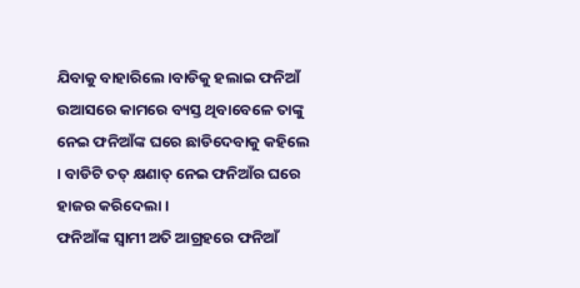ଯିବାକୁ ବାହାରିଲେ ।ବାଡିକୁ ହଲାଇ ଫନିଆଁ ଉଆସରେ କାମରେ ବ୍ୟସ୍ତ ଥିବାବେଳେ ତାଙ୍କୁ ନେଇ ଫନିଆଁଙ୍କ ଘରେ ଛାଡିଦେବାକୁ କହିଲେ । ବାଡିଟି ତତ୍ କ୍ଷଣାତ୍ ନେଇ ଫନିଆଁର ଘରେ ହାଜର କରିଦେଲା ।
ଫନିଆଁଙ୍କ ସ୍ବାମୀ ଅତି ଆଗ୍ରହରେ ଫନିଆଁ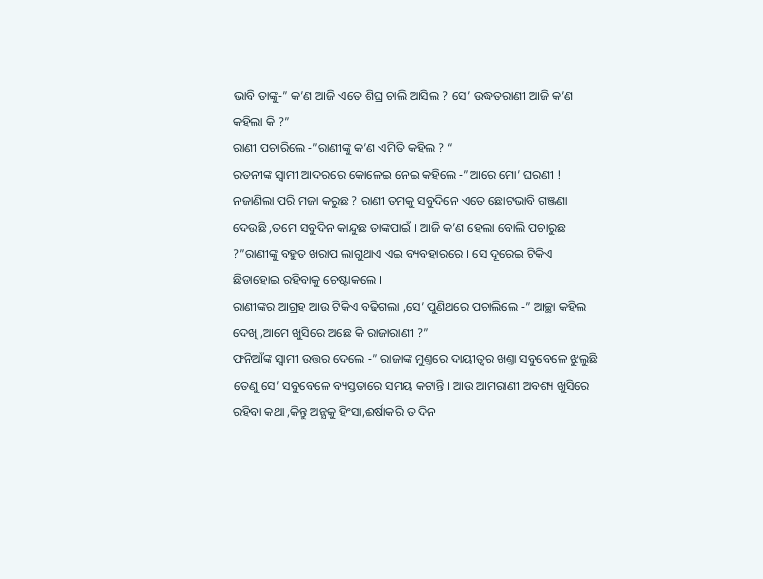ଭାବି ତାଙ୍କୁ‐” କ’ଣ ଆଜି ଏତେ ଶିଘ୍ର ଚାଲି ଆସିଲ ? ସେ’ ଉଦ୍ଧତରାଣୀ ଆଜି କ’ଣ କହିଲା କି ?”
ରାଣୀ ପଚାରିଲେ ‐”ରାଣୀଙ୍କୁ କ’ଣ ଏମିତି କହିଲ ? “
ରତନୀଙ୍କ ସ୍ବାମୀ ଆଦରରେ କୋଳେଇ ନେଇ କହିଲେ ‐”ଆରେ ମୋ’ ଘରଣୀ ! ନଜାଣିଲା ପରି ମଜା କରୁଛ ? ରାଣୀ ତମକୁ ସବୁଦିନେ ଏତେ ଛୋଟଭାବି ଗଞ୍ଜଣା ଦେଉଛି ,ତମେ ସବୁଦିନ କାନ୍ଦୁଛ ତାଙ୍କପାଇଁ । ଆଜି କ’ଣ ହେଲା ବୋଲି ପଚାରୁଛ ?”ରାଣୀଙ୍କୁ ବହୁତ ଖରାପ ଲାଗୁଥାଏ ଏଇ ବ୍ୟବହାରରେ । ସେ ଦୂରେଇ ଟିକିଏ ଛିଡାହୋଇ ରହିବାକୁ ଚେଷ୍ଟାକଲେ ।
ରାଣୀଙ୍କର ଆଗ୍ରହ ଆଉ ଟିକିଏ ବଢିଗଲା ,ସେ’ ପୁଣିଥରେ ପଚାଲିଲେ ‐” ଆଚ୍ଛା କହିଲ ଦେଖି ,ଆମେ ଖୁସିରେ ଅଛେ କି ରାଜାରାଣୀ ?”
ଫନିଆଁଙ୍କ ସ୍ବାମୀ ଉତ୍ତର ଦେଲେ ‐” ରାଜାଙ୍କ ମୁଣ୍ତରେ ଦାୟୀତ୍ବର ଖଣ୍ତା ସବୁବେଳେ ଝୁଲୁଛି ତେଣୁ ସେ’ ସବୁବେଳେ ବ୍ୟସ୍ତତାରେ ସମୟ କଟାନ୍ତି । ଆଉ ଆମରାଣୀ ଅବଶ୍ୟ ଖୁସିରେ ରହିବା କଥା ,କିନ୍ତୁ ଅନ୍ଯକୁ ହିଂସା,ଈର୍ଷାକରି ତ ଦିନ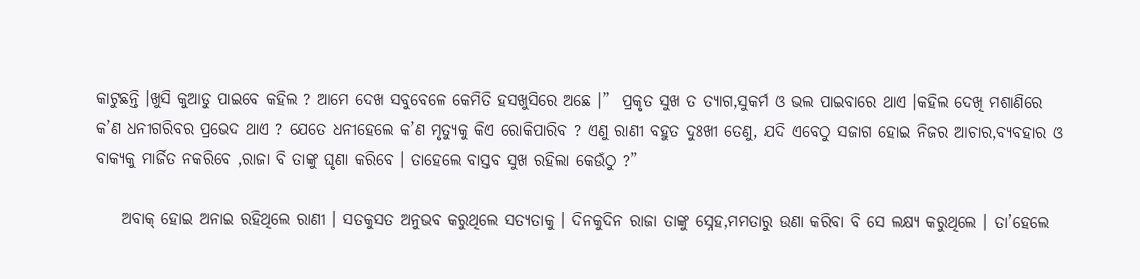କାଟୁଛନ୍ତି ।ଖୁସି କୁଆଡୁ ପାଇବେ କହିଲ ? ଆମେ ଦେଖ ସବୁବେଳେ କେମିତି ହସଖୁସିରେ ଅଛେ ।”  ପ୍ରକୃତ ସୁଖ ତ ତ୍ୟାଗ,ସୁକର୍ମ ଓ ଭଲ ପାଇବାରେ ଥାଏ ।କହିଲ ଦେଖି ମଶାଣିରେ କ’ଣ ଧନୀଗରିବର ପ୍ରଭେଦ ଥାଏ ? ଯେତେ ଧନୀହେଲେ କ’ଣ ମୃତ୍ୟୁକୁ କିଏ ରୋକିପାରିବ ? ଏଣୁ ରାଣୀ ବହୁତ ଦୁଃଖୀ ତେଣୁ, ଯଦି ଏବେଠୁ ସଜାଗ ହୋଇ ନିଜର ଆଚାର,ବ୍ୟବହାର ଓ ବାକ୍ଯକୁ ମାର୍ଜିତ ନକରିବେ ,ରାଜା ବି ତାଙ୍କୁ ଘୃଣା କରିବେ । ତାହେଲେ ବାସ୍ତବ ସୁଖ ରହିଲା କେଉଁଠୁ ?”

    ଅବାକ୍ ହୋଇ ଅନାଇ ରହିଥିଲେ ରାଣୀ । ସତକୁସତ ଅନୁଭବ କରୁଥିଲେ ସତ୍ଯତାକୁ । ଦିନକୁଦିନ ରାଜା ତାଙ୍କୁ ସ୍ନେହ,ମମତାରୁ ଉଣା କରିବା ବି ସେ ଲକ୍ଷ୍ୟ କରୁଥିଲେ । ତା’ହେଲେ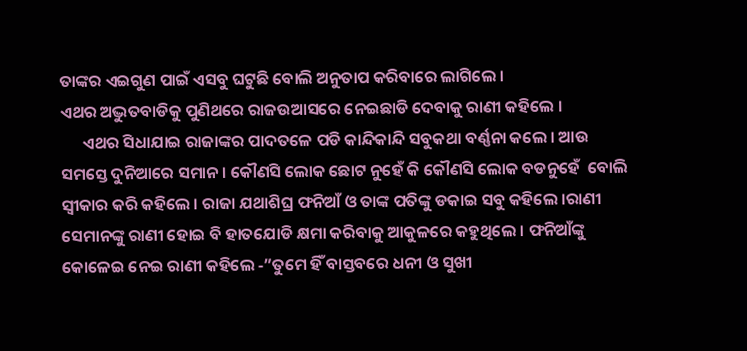ତାଙ୍କର ଏଇଗୁଣ ପାଇଁ ଏସବୁ ଘଟୁଛି ବୋଲି ଅନୁତାପ କରିବାରେ ଲାଗିଲେ ।
ଏଥର ଅଦ୍ଭୁତବାଡିକୁ ପୁଣିଥରେ ରାଜଉଆସରେ ନେଇଛାଡି ଦେବାକୁ ରାଣୀ କହିଲେ ।
      ଏଥର ସିଧାଯାଇ ରାଜାଙ୍କର ପାଦତଳେ ପଡି କାନ୍ଦିକାନ୍ଦି ସବୁକଥା ବର୍ଣ୍ଣନା କଲେ । ଆଉ ସମସ୍ତେ ଦୁନିଆରେ ସମାନ। କୌଣସି ଲୋକ ଛୋଟ ନୁହେଁ କି କୌଣସି ଲୋକ ବଡନୁହେଁ  ବୋଲି ସ୍ବୀକାର କରି କହିଲେ । ରାଜା ଯଥାଶିଘ୍ର ଫନିଆଁ ଓ ତାଙ୍କ ପତିଙ୍କୁ ଡକାଇ ସବୁ କହିଲେ ।ରାଣୀ ସେମାନଙ୍କୁ ରାଣୀ ହୋଇ ବି ହାତଯୋଡି କ୍ଷମା କରିବାକୁ ଆକୁଳରେ କହୁଥିଲେ । ଫନିଆଁଙ୍କୁ କୋଳେଇ ନେଇ ରାଣୀ କହିଲେ ‐”ତୁମେ ହିଁ ବାସ୍ତବରେ ଧନୀ ଓ ସୁଖୀ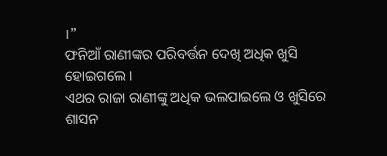।”
ଫନିଆଁ ରାଣୀଙ୍କର ପରିବର୍ତ୍ତନ ଦେଖି ଅଧିକ ଖୁସି ହୋଇଗଲେ ।
ଏଥର ରାଜା ରାଣୀଙ୍କୁ ଅଧିକ ଭଲପାଇଲେ ଓ ଖୁସିରେ ଶାସନ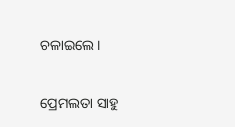ଚଳାଇଲେ।


ପ୍ରେମଲତା ସାହୁ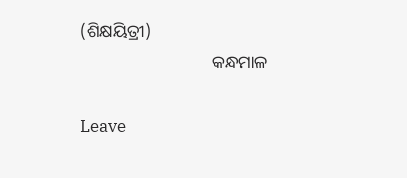(ଶିକ୍ଷୟିତ୍ରୀ)
                              କନ୍ଧମାଳ

Leave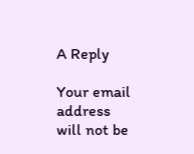A Reply

Your email address will not be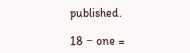published.

18 − one =